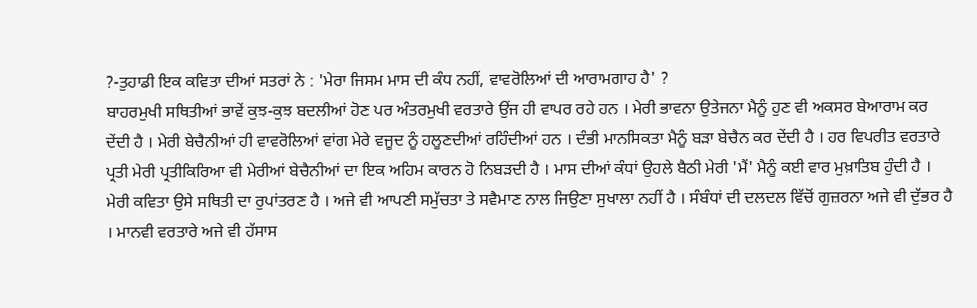?-ਤੁਹਾਡੀ ਇਕ ਕਵਿਤਾ ਦੀਆਂ ਸਤਰਾਂ ਨੇ : 'ਮੇਰਾ ਜਿਸਮ ਮਾਸ ਦੀ ਕੰਧ ਨਹੀਂ, ਵਾਵਰੋਲਿਆਂ ਦੀ ਆਰਾਮਗਾਹ ਹੈ' ?
ਬਾਹਰਮੁਖੀ ਸਥਿਤੀਆਂ ਭਾਵੇਂ ਕੁਝ-ਕੁਝ ਬਦਲੀਆਂ ਹੋਣ ਪਰ ਅੰਤਰਮੁਖੀ ਵਰਤਾਰੇ ਉਂਜ ਹੀ ਵਾਪਰ ਰਹੇ ਹਨ । ਮੇਰੀ ਭਾਵਨਾ ਉਤੇਜਨਾ ਮੈਨੂੰ ਹੁਣ ਵੀ ਅਕਸਰ ਬੇਆਰਾਮ ਕਰ ਦੇਂਦੀ ਹੈ । ਮੇਰੀ ਬੇਚੈਨੀਆਂ ਹੀ ਵਾਵਰੋਲਿਆਂ ਵਾਂਗ ਮੇਰੇ ਵਜੂਦ ਨੂੰ ਹਲੂਣਦੀਆਂ ਰਹਿੰਦੀਆਂ ਹਨ । ਦੰਭੀ ਮਾਨਸਿਕਤਾ ਮੈਨੂੰ ਬੜਾ ਬੇਚੈਨ ਕਰ ਦੇਂਦੀ ਹੈ । ਹਰ ਵਿਪਰੀਤ ਵਰਤਾਰੇ ਪ੍ਰਤੀ ਮੇਰੀ ਪ੍ਰਤੀਕਿਰਿਆ ਵੀ ਮੇਰੀਆਂ ਬੇਚੈਨੀਆਂ ਦਾ ਇਕ ਅਹਿਮ ਕਾਰਨ ਹੋ ਨਿਬੜਦੀ ਹੈ । ਮਾਸ ਦੀਆਂ ਕੰਧਾਂ ਉਹਲੇ ਬੈਠੀ ਮੇਰੀ 'ਮੈਂ' ਮੈਨੂੰ ਕਈ ਵਾਰ ਮੁਖ਼ਾਤਿਬ ਹੁੰਦੀ ਹੈ । ਮੇਰੀ ਕਵਿਤਾ ਉਸੇ ਸਥਿਤੀ ਦਾ ਰੁਪਾਂਤਰਣ ਹੈ । ਅਜੇ ਵੀ ਆਪਣੀ ਸਮੁੱਚਤਾ ਤੇ ਸਵੈਮਾਣ ਨਾਲ ਜਿਉਣਾ ਸੁਖਾਲਾ ਨਹੀਂ ਹੈ । ਸੰਬੰਧਾਂ ਦੀ ਦਲਦਲ ਵਿੱਚੋਂ ਗੁਜ਼ਰਨਾ ਅਜੇ ਵੀ ਦੁੱਭਰ ਹੈ । ਮਾਨਵੀ ਵਰਤਾਰੇ ਅਜੇ ਵੀ ਹੱਸਾਸ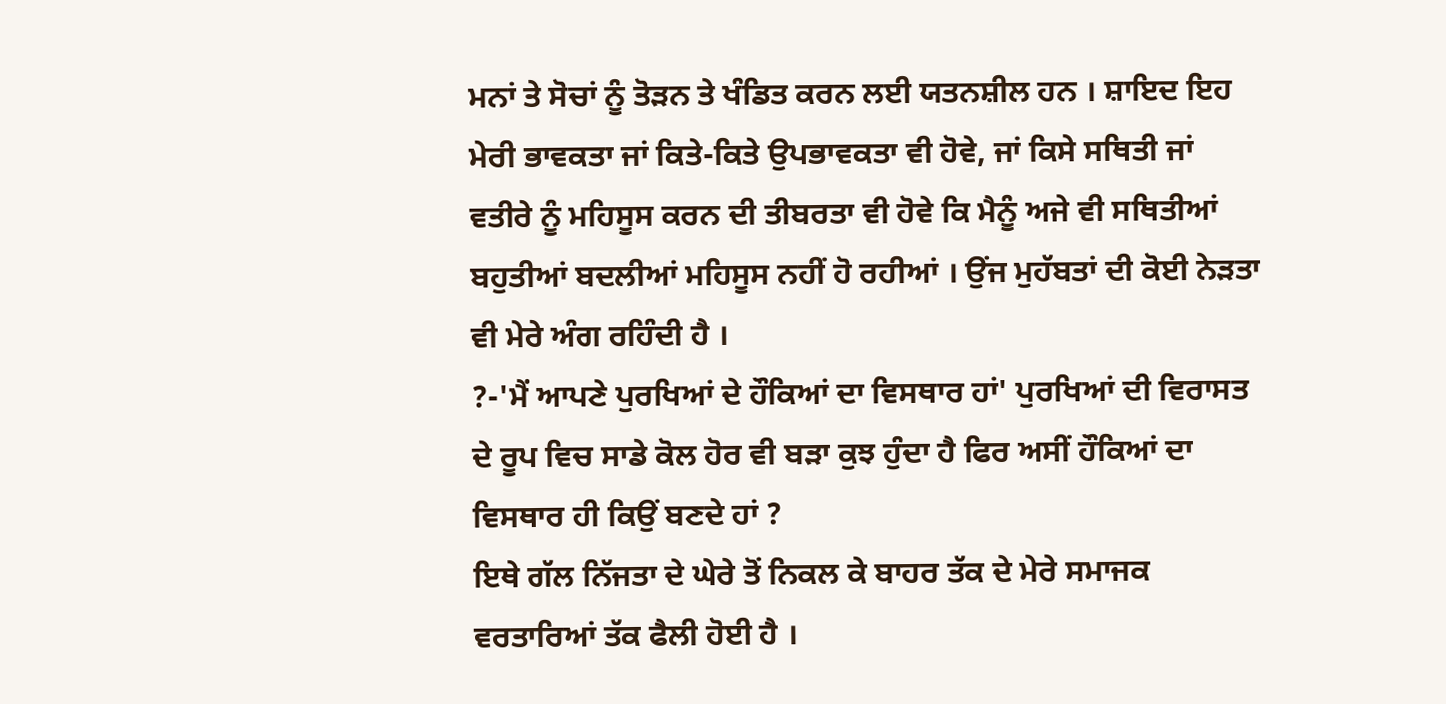ਮਨਾਂ ਤੇ ਸੋਚਾਂ ਨੂੰ ਤੋੜਨ ਤੇ ਖੰਡਿਤ ਕਰਨ ਲਈ ਯਤਨਸ਼ੀਲ ਹਨ । ਸ਼ਾਇਦ ਇਹ ਮੇਰੀ ਭਾਵਕਤਾ ਜਾਂ ਕਿਤੇ-ਕਿਤੇ ਉਪਭਾਵਕਤਾ ਵੀ ਹੋਵੇ, ਜਾਂ ਕਿਸੇ ਸਥਿਤੀ ਜਾਂ ਵਤੀਰੇ ਨੂੰ ਮਹਿਸੂਸ ਕਰਨ ਦੀ ਤੀਬਰਤਾ ਵੀ ਹੋਵੇ ਕਿ ਮੈਨੂੰ ਅਜੇ ਵੀ ਸਥਿਤੀਆਂ ਬਹੁਤੀਆਂ ਬਦਲੀਆਂ ਮਹਿਸੂਸ ਨਹੀਂ ਹੋ ਰਹੀਆਂ । ਉਂਜ ਮੁਹੱਬਤਾਂ ਦੀ ਕੋਈ ਨੇੜਤਾ ਵੀ ਮੇਰੇ ਅੰਗ ਰਹਿੰਦੀ ਹੈ ।
?-'ਮੈਂ ਆਪਣੇ ਪੁਰਖਿਆਂ ਦੇ ਹੌਕਿਆਂ ਦਾ ਵਿਸਥਾਰ ਹਾਂ' ਪੁਰਖਿਆਂ ਦੀ ਵਿਰਾਸਤ ਦੇ ਰੂਪ ਵਿਚ ਸਾਡੇ ਕੋਲ ਹੋਰ ਵੀ ਬੜਾ ਕੁਝ ਹੁੰਦਾ ਹੈ ਫਿਰ ਅਸੀਂ ਹੌਕਿਆਂ ਦਾ ਵਿਸਥਾਰ ਹੀ ਕਿਉਂ ਬਣਦੇ ਹਾਂ ?
ਇਥੇ ਗੱਲ ਨਿੱਜਤਾ ਦੇ ਘੇਰੇ ਤੋਂ ਨਿਕਲ ਕੇ ਬਾਹਰ ਤੱਕ ਦੇ ਮੇਰੇ ਸਮਾਜਕ ਵਰਤਾਰਿਆਂ ਤੱਕ ਫੈਲੀ ਹੋਈ ਹੈ ।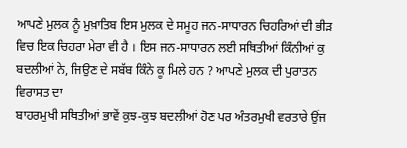ਆਪਣੇ ਮੁਲਕ ਨੂੰ ਮੁਖ਼ਾਤਿਬ ਇਸ ਮੁਲਕ ਦੇ ਸਮੂਹ ਜਨ-ਸਾਧਾਰਨ ਚਿਹਰਿਆਂ ਦੀ ਭੀੜ ਵਿਚ ਇਕ ਚਿਹਰਾ ਮੇਰਾ ਵੀ ਹੈ । ਇਸ ਜਨ-ਸਾਧਾਰਨ ਲਈ ਸਥਿਤੀਆਂ ਕਿੰਨੀਆਂ ਕੁ ਬਦਲੀਆਂ ਨੇ, ਜਿਉਣ ਦੇ ਸਬੱਬ ਕਿੰਨੇ ਕੂ ਮਿਲੇ ਹਨ ? ਆਪਣੇ ਮੁਲਕ ਦੀ ਪੁਰਾਤਨ ਵਿਰਾਸਤ ਦਾ
ਬਾਹਰਮੁਖੀ ਸਥਿਤੀਆਂ ਭਾਵੇਂ ਕੁਝ-ਕੁਝ ਬਦਲੀਆਂ ਹੋਣ ਪਰ ਅੰਤਰਮੁਖੀ ਵਰਤਾਰੇ ਉਂਜ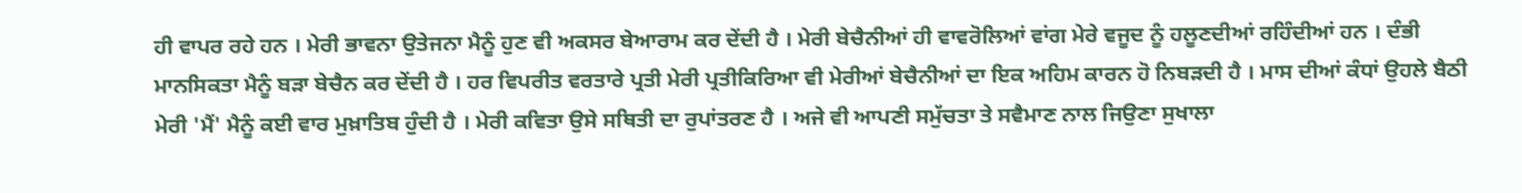ਹੀ ਵਾਪਰ ਰਹੇ ਹਨ । ਮੇਰੀ ਭਾਵਨਾ ਉਤੇਜਨਾ ਮੈਨੂੰ ਹੁਣ ਵੀ ਅਕਸਰ ਬੇਆਰਾਮ ਕਰ ਦੇਂਦੀ ਹੈ । ਮੇਰੀ ਬੇਚੈਨੀਆਂ ਹੀ ਵਾਵਰੋਲਿਆਂ ਵਾਂਗ ਮੇਰੇ ਵਜੂਦ ਨੂੰ ਹਲੂਣਦੀਆਂ ਰਹਿੰਦੀਆਂ ਹਨ । ਦੰਭੀ ਮਾਨਸਿਕਤਾ ਮੈਨੂੰ ਬੜਾ ਬੇਚੈਨ ਕਰ ਦੇਂਦੀ ਹੈ । ਹਰ ਵਿਪਰੀਤ ਵਰਤਾਰੇ ਪ੍ਰਤੀ ਮੇਰੀ ਪ੍ਰਤੀਕਿਰਿਆ ਵੀ ਮੇਰੀਆਂ ਬੇਚੈਨੀਆਂ ਦਾ ਇਕ ਅਹਿਮ ਕਾਰਨ ਹੋ ਨਿਬੜਦੀ ਹੈ । ਮਾਸ ਦੀਆਂ ਕੰਧਾਂ ਉਹਲੇ ਬੈਠੀ ਮੇਰੀ 'ਮੈਂ' ਮੈਨੂੰ ਕਈ ਵਾਰ ਮੁਖ਼ਾਤਿਬ ਹੁੰਦੀ ਹੈ । ਮੇਰੀ ਕਵਿਤਾ ਉਸੇ ਸਥਿਤੀ ਦਾ ਰੁਪਾਂਤਰਣ ਹੈ । ਅਜੇ ਵੀ ਆਪਣੀ ਸਮੁੱਚਤਾ ਤੇ ਸਵੈਮਾਣ ਨਾਲ ਜਿਉਣਾ ਸੁਖਾਲਾ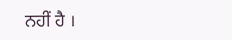ਨਹੀਂ ਹੈ ।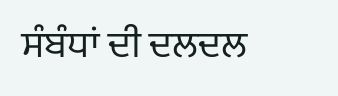ਸੰਬੰਧਾਂ ਦੀ ਦਲਦਲ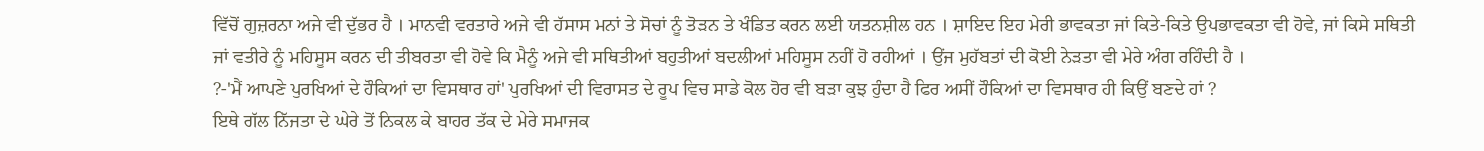ਵਿੱਚੋਂ ਗੁਜ਼ਰਨਾ ਅਜੇ ਵੀ ਦੁੱਭਰ ਹੈ । ਮਾਨਵੀ ਵਰਤਾਰੇ ਅਜੇ ਵੀ ਹੱਸਾਸ ਮਨਾਂ ਤੇ ਸੋਚਾਂ ਨੂੰ ਤੋੜਨ ਤੇ ਖੰਡਿਤ ਕਰਨ ਲਈ ਯਤਨਸ਼ੀਲ ਹਨ । ਸ਼ਾਇਦ ਇਹ ਮੇਰੀ ਭਾਵਕਤਾ ਜਾਂ ਕਿਤੇ-ਕਿਤੇ ਉਪਭਾਵਕਤਾ ਵੀ ਹੋਵੇ, ਜਾਂ ਕਿਸੇ ਸਥਿਤੀ ਜਾਂ ਵਤੀਰੇ ਨੂੰ ਮਹਿਸੂਸ ਕਰਨ ਦੀ ਤੀਬਰਤਾ ਵੀ ਹੋਵੇ ਕਿ ਮੈਨੂੰ ਅਜੇ ਵੀ ਸਥਿਤੀਆਂ ਬਹੁਤੀਆਂ ਬਦਲੀਆਂ ਮਹਿਸੂਸ ਨਹੀਂ ਹੋ ਰਹੀਆਂ । ਉਂਜ ਮੁਹੱਬਤਾਂ ਦੀ ਕੋਈ ਨੇੜਤਾ ਵੀ ਮੇਰੇ ਅੰਗ ਰਹਿੰਦੀ ਹੈ ।
?-'ਮੈਂ ਆਪਣੇ ਪੁਰਖਿਆਂ ਦੇ ਹੌਕਿਆਂ ਦਾ ਵਿਸਥਾਰ ਹਾਂ' ਪੁਰਖਿਆਂ ਦੀ ਵਿਰਾਸਤ ਦੇ ਰੂਪ ਵਿਚ ਸਾਡੇ ਕੋਲ ਹੋਰ ਵੀ ਬੜਾ ਕੁਝ ਹੁੰਦਾ ਹੈ ਫਿਰ ਅਸੀਂ ਹੌਕਿਆਂ ਦਾ ਵਿਸਥਾਰ ਹੀ ਕਿਉਂ ਬਣਦੇ ਹਾਂ ?
ਇਥੇ ਗੱਲ ਨਿੱਜਤਾ ਦੇ ਘੇਰੇ ਤੋਂ ਨਿਕਲ ਕੇ ਬਾਹਰ ਤੱਕ ਦੇ ਮੇਰੇ ਸਮਾਜਕ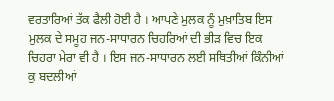ਵਰਤਾਰਿਆਂ ਤੱਕ ਫੈਲੀ ਹੋਈ ਹੈ । ਆਪਣੇ ਮੁਲਕ ਨੂੰ ਮੁਖ਼ਾਤਿਬ ਇਸ ਮੁਲਕ ਦੇ ਸਮੂਹ ਜਨ-ਸਾਧਾਰਨ ਚਿਹਰਿਆਂ ਦੀ ਭੀੜ ਵਿਚ ਇਕ ਚਿਹਰਾ ਮੇਰਾ ਵੀ ਹੈ । ਇਸ ਜਨ-ਸਾਧਾਰਨ ਲਈ ਸਥਿਤੀਆਂ ਕਿੰਨੀਆਂ ਕੁ ਬਦਲੀਆਂ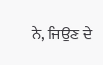ਨੇ, ਜਿਉਣ ਦੇ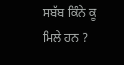ਸਬੱਬ ਕਿੰਨੇ ਕੂ ਮਿਲੇ ਹਨ ?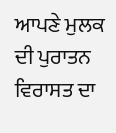ਆਪਣੇ ਮੁਲਕ ਦੀ ਪੁਰਾਤਨ ਵਿਰਾਸਤ ਦਾ